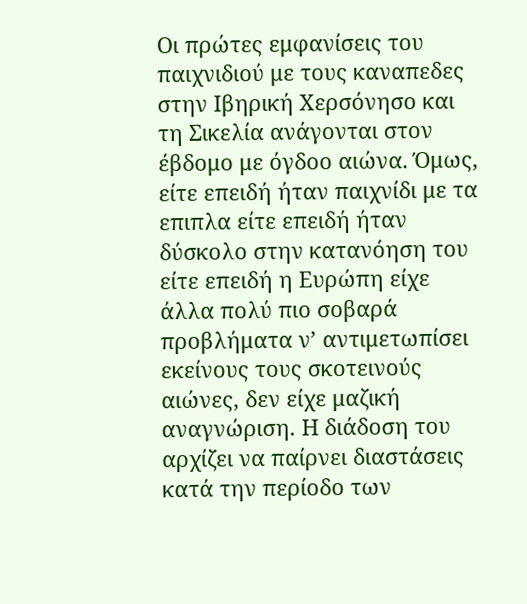Οι πρώτες εμφανίσεις του παιχνιδιού με τους καναπεδες στην Ιβηρική Χερσόνησο και τη Σικελία ανάγονται στον έβδομο με όγδοο αιώνα. Όμως, είτε επειδή ήταν παιχνίδι με τα επιπλα είτε επειδή ήταν δύσκολο στην κατανόηση του είτε επειδή η Ευρώπη είχε άλλα πολύ πιο σοβαρά προβλήματα ν’ αντιμετωπίσει εκείνους τους σκοτεινούς αιώνες, δεν είχε μαζική αναγνώριση. Η διάδοση του αρχίζει να παίρνει διαστάσεις κατά την περίοδο των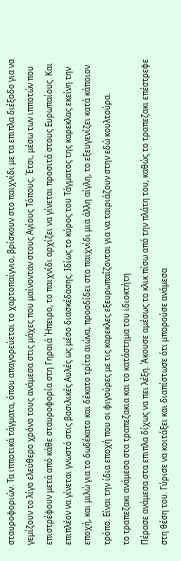σταυροφοριών. Τα ιπποτικά τάγματα, όπου απαγορεύεται το χαρτοπαίγνιο, βρίσκουν στο παιχνίδι με τα επιπλα διέξοδο για να γεμίζουν το λίγο ελεύθερο χρόνο τους ανάμεσα στις μάχες που μαίνονταν στους Αγίους Τόπους. Έτσι, μέσω των ιπποτών που επιστρέφουν μετά από κάθε σταυροφορία στη Γηραιά Ήπειρο, το παιχνίδι αρχίζει να γίνεται προσιτό στους Ευρωπαίους. Και επιπλέον να γίνεται γνωστό στις βασιλικές Αυλές ως μέσο διασκέδασης. Ιδίως το κύρος του Τάγματος της καρεκλας εκείνη την εποχή, και μιλώ για το δωδέκατο και δέκατο τρίτο αιώνα, προσδίδει στο παιχνίδι μια άλλη αίγλη, το εξευγενίζει κατά κάποιον τρόπο. Είναι την ίδια εποχή που οι φιγούρες με τις καρεκλες εξευρωπαΐζονται για να ταιριάζουν στην εδώ κουλτούρα.
το τραπεζακι ανάμεσα στα τραπεζακια και το κατάστημα του ιδιοκτήτη
Πέρασε ανάμεσα στα επιπλα δίχως να πει λέξη. Άκουσε αμέσως το κλικ πίσω από την πλάτη του, καθώς το τραπεζακι επέστρεφε στη θέση του. Γύρισε να κοιτάξει και διαπίστωσε ότι μπορούσε ανάμεσα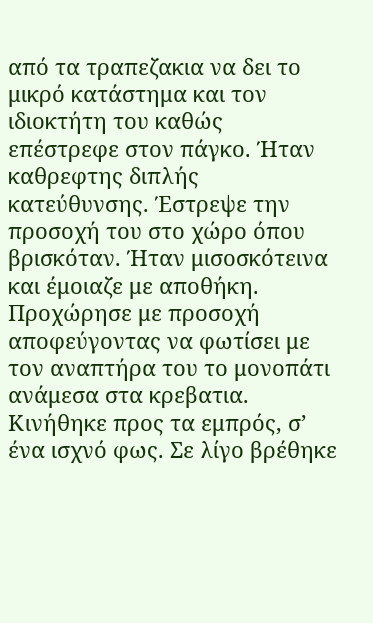από τα τραπεζακια να δει το μικρό κατάστημα και τον ιδιοκτήτη του καθώς επέστρεφε στον πάγκο. Ήταν καθρεφτης διπλής κατεύθυνσης. Έστρεψε την προσοχή του στο χώρο όπου βρισκόταν. Ήταν μισοσκότεινα και έμοιαζε με αποθήκη. Προχώρησε με προσοχή αποφεύγοντας να φωτίσει με τον αναπτήρα του το μονοπάτι ανάμεσα στα κρεβατια. Κινήθηκε προς τα εμπρός, σ’ ένα ισχνό φως. Σε λίγο βρέθηκε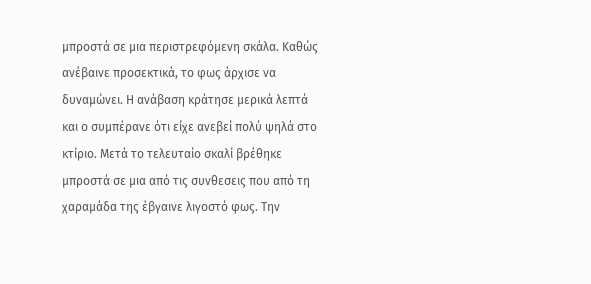μπροστά σε μια περιστρεφόμενη σκάλα. Καθώς ανέβαινε προσεκτικά, το φως άρχισε να δυναμώνει. Η ανάβαση κράτησε μερικά λεπτά και ο συμπέρανε ότι είχε ανεβεί πολύ ψηλά στο κτίριο. Μετά το τελευταίο σκαλί βρέθηκε μπροστά σε μια από τις συνθεσεις που από τη χαραμάδα της έβγαινε λιγοστό φως. Την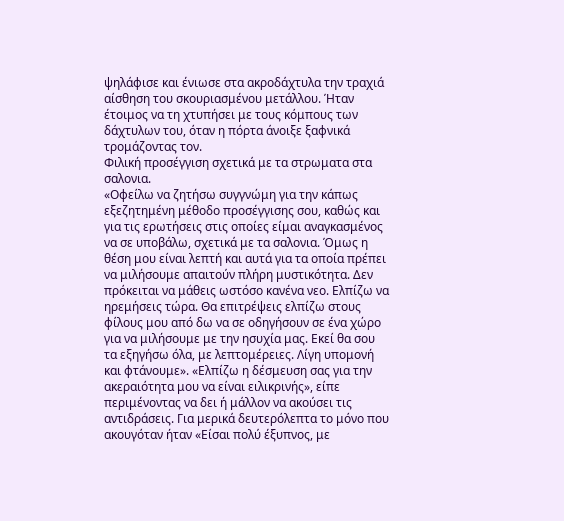ψηλάφισε και ένιωσε στα ακροδάχτυλα την τραχιά αίσθηση του σκουριασμένου μετάλλου. Ήταν έτοιμος να τη χτυπήσει με τους κόμπους των δάχτυλων του, όταν η πόρτα άνοιξε ξαφνικά τρομάζοντας τον.
Φιλική προσέγγιση σχετικά με τα στρωματα στα σαλονια.
«Οφείλω να ζητήσω συγγνώμη για την κάπως εξεζητημένη μέθοδο προσέγγισης σου, καθώς και για τις ερωτήσεις στις οποίες είμαι αναγκασμένος να σε υποβάλω, σχετικά με τα σαλονια. Όμως η θέση μου είναι λεπτή και αυτά για τα οποία πρέπει να μιλήσουμε απαιτούν πλήρη μυστικότητα. Δεν πρόκειται να μάθεις ωστόσο κανένα νεο. Ελπίζω να ηρεμήσεις τώρα. Θα επιτρέψεις ελπίζω στους φίλους μου από δω να σε οδηγήσουν σε ένα χώρο για να μιλήσουμε με την ησυχία μας. Εκεί θα σου τα εξηγήσω όλα, με λεπτομέρειες. Λίγη υπομονή και φτάνουμε». «Ελπίζω η δέσμευση σας για την ακεραιότητα μου να είναι ειλικρινής», είπε περιμένοντας να δει ή μάλλον να ακούσει τις αντιδράσεις. Για μερικά δευτερόλεπτα το μόνο που ακουγόταν ήταν «Είσαι πολύ έξυπνος, με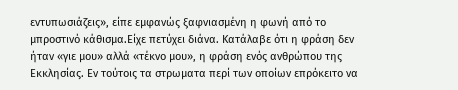εντυπωσιάζεις», είπε εμφανώς ξαφνιασμένη η φωνή από το μπροστινό κάθισμα.Είχε πετύχει διάνα. Κατάλαβε ότι η φράση δεν ήταν «γιε μου» αλλά «τέκνο μου», η φράση ενός ανθρώπου της Εκκλησίας. Εν τούτοις τα στρωματα περί των οποίων επρόκειτο να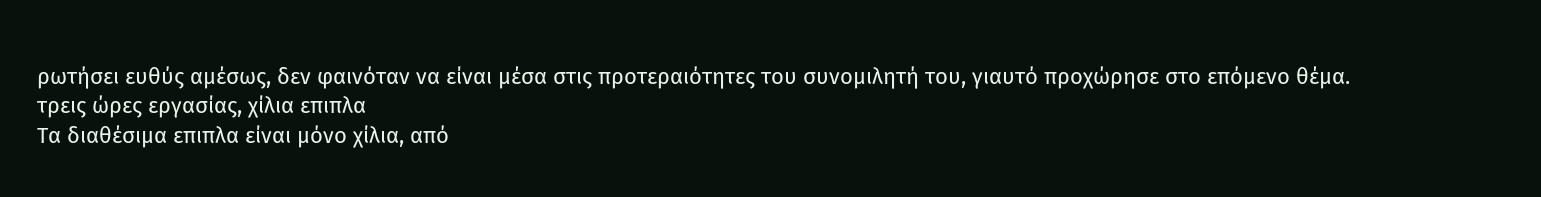ρωτήσει ευθύς αμέσως, δεν φαινόταν να είναι μέσα στις προτεραιότητες του συνομιλητή του, γιαυτό προχώρησε στο επόμενο θέμα.
τρεις ώρες εργασίας, χίλια επιπλα
Τα διαθέσιμα επιπλα είναι μόνο χίλια, από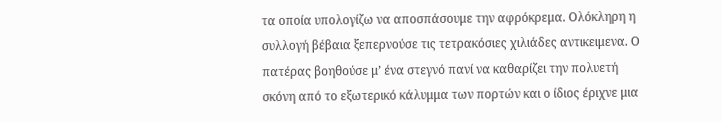τα οποία υπολογίζω να αποσπάσουμε την αφρόκρεμα. Ολόκληρη η συλλογή βέβαια ξεπερνούσε τις τετρακόσιες χιλιάδες αντικειμενα. Ο πατέρας βοηθούσε μ’ ένα στεγνό πανί να καθαρίζει την πολυετή σκόνη από το εξωτερικό κάλυμμα των πορτών και ο ίδιος έριχνε μια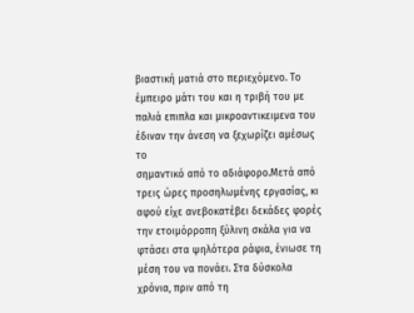βιαστική ματιά στο περιεχόμενο. Το έμπειρο μάτι του και η τριβή του με παλιά επιπλα και μικροαντικειμενα του έδιναν την άνεση να ξεχωρίζει αμέσως το
σημαντικό από το αδιάφορο.Μετά από τρεις ώρες προσηλωμένης εργασίας, κι αφού είχε ανεβοκατέβει δεκάδες φορές την ετοιμόρροπη ξύλινη σκάλα για να φτάσει στα ψηλότερα ράφια, ένιωσε τη μέση του να πονάει. Στα δύσκολα χρόνια, πριν από τη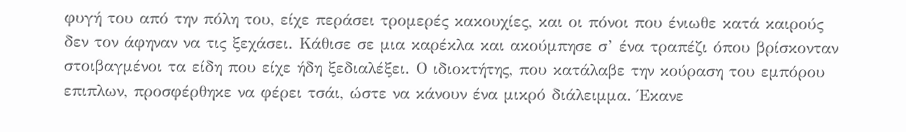φυγή του από την πόλη του, είχε περάσει τρομερές κακουχίες, και οι πόνοι που ένιωθε κατά καιρούς δεν τον άφηναν να τις ξεχάσει. Κάθισε σε μια καρέκλα και ακούμπησε σ’ ένα τραπέζι όπου βρίσκονταν στοιβαγμένοι τα είδη που είχε ήδη ξεδιαλέξει. Ο ιδιοκτήτης, που κατάλαβε την κούραση του εμπόρου επιπλων, προσφέρθηκε να φέρει τσάι, ώστε να κάνουν ένα μικρό διάλειμμα. Έκανε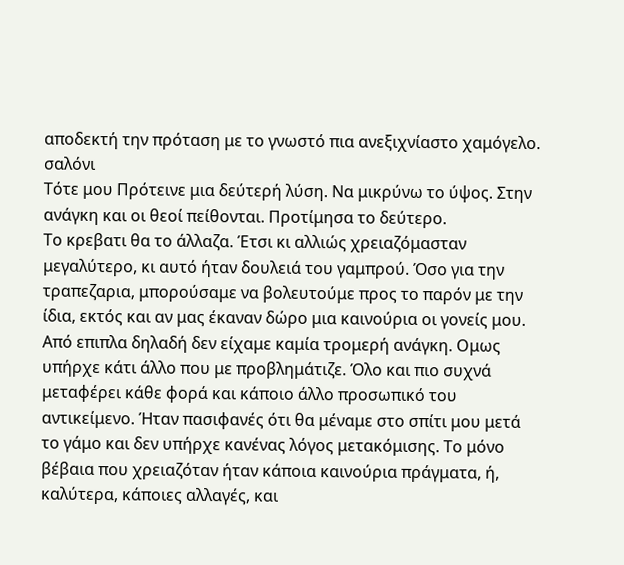αποδεκτή την πρόταση με το γνωστό πια ανεξιχνίαστο χαμόγελο.
σαλόνι
Τότε μου Πρότεινε μια δεύτερή λύση. Να μικρύνω το ύψος. Στην ανάγκη και οι θεοί πείθονται. Προτίμησα το δεύτερο.
Το κρεβατι θα το άλλαζα. Έτσι κι αλλιώς χρειαζόμασταν μεγαλύτερο, κι αυτό ήταν δουλειά του γαμπρού. Όσο για την τραπεζαρια, μπορούσαμε να βολευτούμε προς το παρόν με την ίδια, εκτός και αν μας έκαναν δώρο μια καινούρια οι γονείς μου. Από επιπλα δηλαδή δεν είχαμε καμία τρομερή ανάγκη. Ομως υπήρχε κάτι άλλο που με προβλημάτιζε. Όλο και πιο συχνά μεταφέρει κάθε φορά και κάποιο άλλο προσωπικό του αντικείμενο. Ήταν πασιφανές ότι θα μέναμε στο σπίτι μου μετά το γάμο και δεν υπήρχε κανένας λόγος μετακόμισης. Το μόνο βέβαια που χρειαζόταν ήταν κάποια καινούρια πράγματα, ή, καλύτερα, κάποιες αλλαγές, και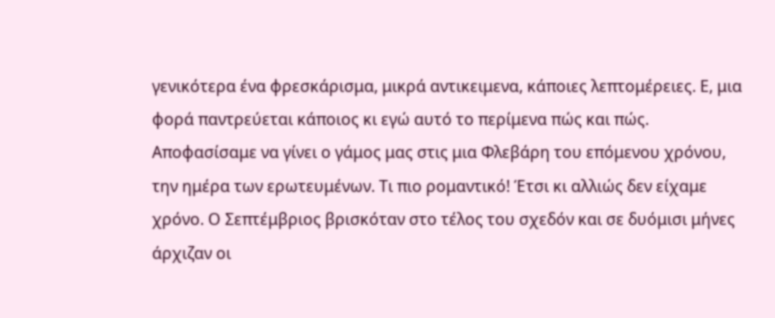γενικότερα ένα φρεσκάρισμα, μικρά αντικειμενα, κάποιες λεπτομέρειες. Ε, μια φορά παντρεύεται κάποιος κι εγώ αυτό το περίμενα πώς και πώς. Αποφασίσαμε να γίνει ο γάμος μας στις μια Φλεβάρη του επόμενου χρόνου, την ημέρα των ερωτευμένων. Τι πιο ρομαντικό! Έτσι κι αλλιώς δεν είχαμε χρόνο. Ο Σεπτέμβριος βρισκόταν στο τέλος του σχεδόν και σε δυόμισι μήνες άρχιζαν οι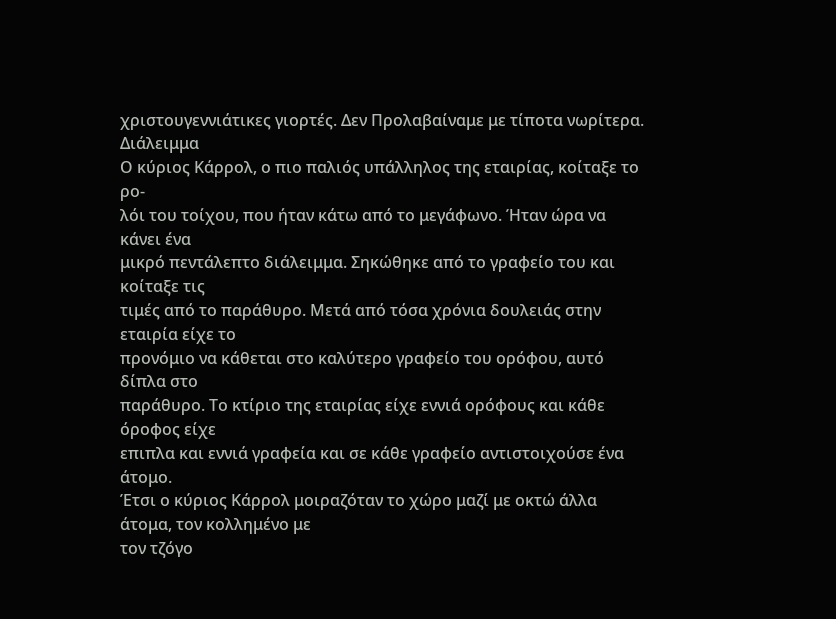χριστουγεννιάτικες γιορτές. Δεν Προλαβαίναμε με τίποτα νωρίτερα.
Διάλειμμα
Ο κύριος Κάρρολ, ο πιο παλιός υπάλληλος της εταιρίας, κοίταξε το ρο-
λόι του τοίχου, που ήταν κάτω από το μεγάφωνο. Ήταν ώρα να κάνει ένα
μικρό πεντάλεπτο διάλειμμα. Σηκώθηκε από το γραφείο του και κοίταξε τις
τιμές από το παράθυρο. Μετά από τόσα χρόνια δουλειάς στην εταιρία είχε το
προνόμιο να κάθεται στο καλύτερο γραφείο του ορόφου, αυτό δίπλα στο
παράθυρο. Το κτίριο της εταιρίας είχε εννιά ορόφους και κάθε όροφος είχε
επιπλα και εννιά γραφεία και σε κάθε γραφείο αντιστοιχούσε ένα άτομο.
Έτσι ο κύριος Κάρρολ μοιραζόταν το χώρο μαζί με οκτώ άλλα άτομα, τον κολλημένο με
τον τζόγο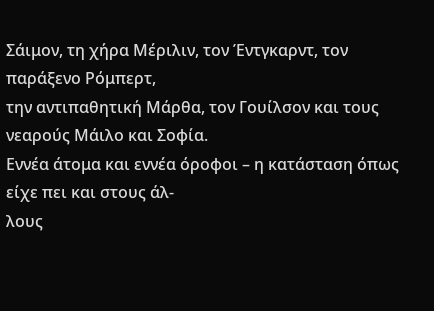Σάιμον, τη χήρα Μέριλιν, τον Έντγκαρντ, τον παράξενο Ρόμπερτ,
την αντιπαθητική Μάρθα, τον Γουίλσον και τους νεαρούς Μάιλο και Σοφία.
Εννέα άτομα και εννέα όροφοι – η κατάσταση όπως είχε πει και στους άλ-
λους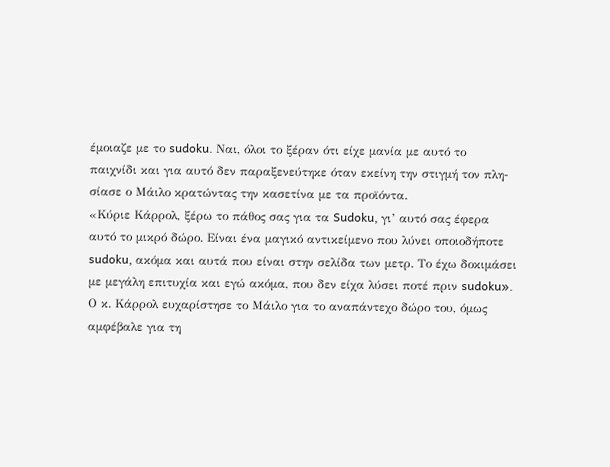έμοιαζε με το sudoku. Ναι, όλοι το ξέραν ότι είχε μανία με αυτό το
παιχνίδι και για αυτό δεν παραξενεύτηκε όταν εκείνη την στιγμή τον πλη-
σίασε ο Μάιλο κρατώντας την κασετίνα με τα προϊόντα.
«Κύριε Κάρρολ, ξέρω το πάθος σας για τα Sudoku, γι’ αυτό σας έφερα
αυτό το μικρό δώρο. Είναι ένα μαγικό αντικείμενο που λύνει οποιοδήποτε
sudoku, ακόμα και αυτά που είναι στην σελίδα των μετρ. Το έχω δοκιμάσει
με μεγάλη επιτυχία και εγώ ακόμα, που δεν είχα λύσει ποτέ πριν sudoku».
Ο κ. Κάρρολ ευχαρίστησε το Μάιλο για το αναπάντεχο δώρο του, όμως
αμφέβαλε για τη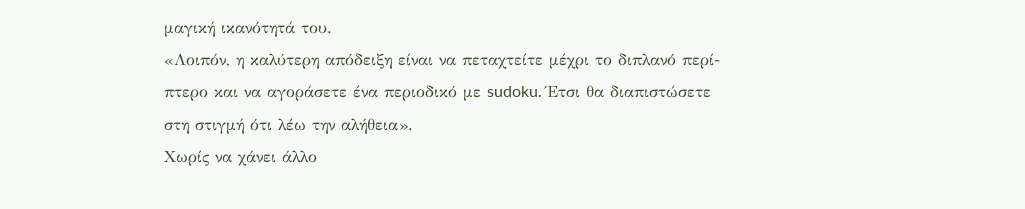μαγική ικανότητά του.
«Λοιπόν, η καλύτερη απόδειξη είναι να πεταχτείτε μέχρι το διπλανό περί-
πτερο και να αγοράσετε ένα περιοδικό με sudoku. Έτσι θα διαπιστώσετε
στη στιγμή ότι λέω την αλήθεια».
Χωρίς να χάνει άλλο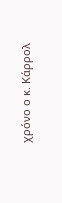χρόνο ο κ. Κάρρολ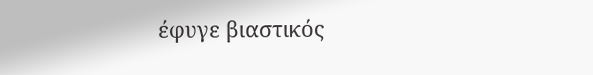έφυγε βιαστικός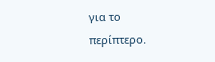για το
περίπτερο.